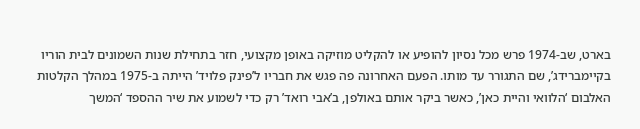בארט, שב-1974 פרש מכל נסיון להופיע או להקליט מוזיקה באופן מקצועי, חזר בתחילת שנות השמונים לבית הוריו בקיימברידג’, שם התגורר עד מותו. הפעם האחרונה פה פגש את חבריו ל’פינק פלויד’ הייתה ב-1975 במהלך הקלטות האלבום ‘הלוואי והיית כאן’, כאשר ביקר אותם באולפן, ב’אבי רואד’ רק כדי לשמוע את שיר ההספד ‘המשך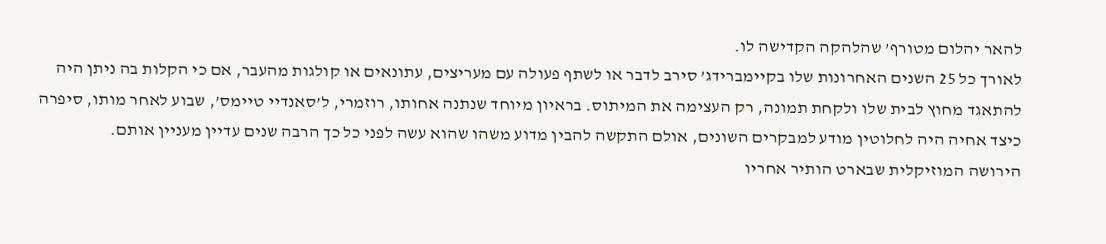להאר יהלום מטורף’ שהלהקה הקדישה לו.
לאורך כל 25 השנים האחרונות שלו בקיימברידג’ סירב לדבר או לשתף פעולה עם מעריצים, עתונאים או קולגות מהעבר, אם כי הקלות בה ניתן היה להתאגד מחוץ לבית שלו ולקחת תמונה, רק העצימה את המיתוס. בראיון מיוחד שנתנה אחותו, רוזמרי, ל’סאנדיי טיימס’, שבוע לאחר מותו, סיפרה כיצד אחיה היה לחלוטין מודע למבקרים השונים, אולם התקשה להבין מדוע משהו שהוא עשה לפני כל כך הרבה שנים עדיין מעניין אותם.
הירושה המוזיקלית שבארט הותיר אחריו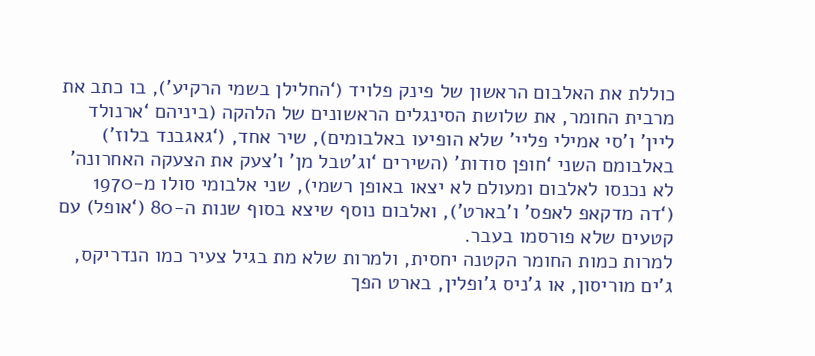כוללת את האלבום הראשון של פינק פלויד (‘החלילן בשמי הרקיע’), בו כתב את מרבית החומר, את שלושת הסינגלים הראשונים של הלהקה (ביניהם ‘ארנולד ליין’ ו’סי אמילי פליי’ שלא הופיעו באלבומים), שיר אחד, (‘גאגבנד בלוז’) באלבומם השני ‘חופן סודות’ (השירים ‘וג’טבל מן’ ו’צעק את הצעקה האחרונה’ לא נכנסו לאלבום ומעולם לא יצאו באופן רשמי), שני אלבומי סולו מ-1970 (‘דה מדקאפ לאפס’ ו’בארט’), ואלבום נוסף שיצא בסוף שנות ה-80 (‘אופל) עם קטעים שלא פורסמו בעבר.
למרות כמות החומר הקטנה יחסית, ולמרות שלא מת בגיל צעיר כמו הנדריקס, ג’ים מוריסון, או ג’ניס ג’ופלין, בארט הפך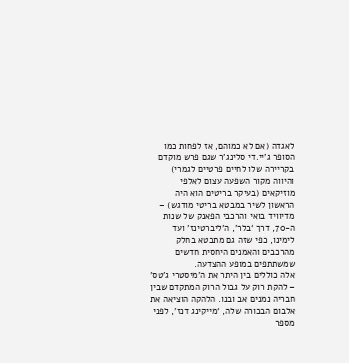לאגדה (אם לא כמוהם, אז לפחות כמו הסופר ג’יי.די סלינג’ר שגם פרש מוקדם בקריירה שלו לחיים פרטיים לגמרי) והיווה מקור השפעה עצום לאלפי מוזיקאים (בעיקר בריטים הוא היה הראשון לשיר במבטא בריטי מודגש) – מדיוויד בואי והרכבי הפאנק של שנות ה-70, דרך ‘בלר’, ה’ליברטינז’ ועד לימינו, כפי שזה גם מתבטא בחלק מהרכבים והאמנים היחסית חדשים שמשתתפים במופע ההצדעה.
אלה כוללים בין היתר את ה’מיסטרי ג’טס’ – להקת רוק על גבול הרוק המתקדם שבין חבריה נמנים אב ובנו. הלהקה הוציאה את אלבום הבכורה שלה, ‘מייקינג דנז’, לפני מספר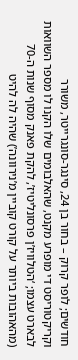חודשים; לופר קרוק – בחור בן 24, סינגר-סונגרייטר, משורר וקריקטוריסט די מופרע מקנט, שהאלבומים שלו הקנו לו מספר השוואות לבארט עצמו; ‘הטלוויז’ן פרסונליטיז’, להקת פאנק מסוף שנות ה-70 (מהאהובות ביותר על קורט קוביין מ’נירוונה’) שהיה לה להיט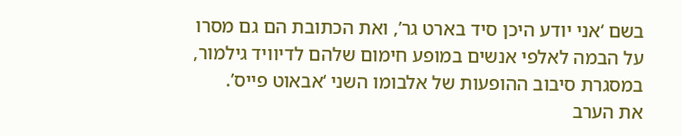בשם ‘אני יודע היכן סיד בארט גר’, ואת הכתובת הם גם מסרו על הבמה לאלפי אנשים במופע חימום שלהם לדיוויד גילמור, במסגרת סיבוב ההופעות של אלבומו השני ‘אבאוט פייס’.
את הערב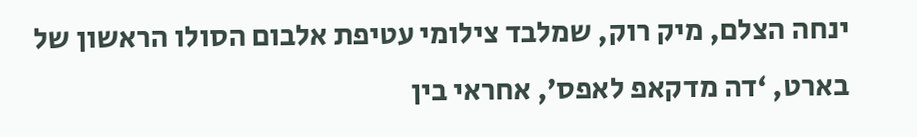ינחה הצלם, מיק רוק, שמלבד צילומי עטיפת אלבום הסולו הראשון של בארט, ‘דה מדקאפ לאפס’, אחראי בין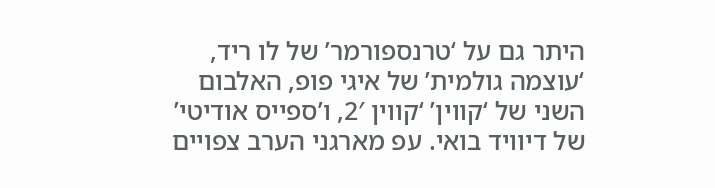היתר גם על ‘טרנספורמר’ של לו ריד, ‘עוצמה גולמית’ של איגי פופ, האלבום השני של ‘קווין’ ‘קווין 2′, ו’ספייס אודיטי’ של דיוויד בואי. עפ מארגני הערב צפויים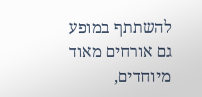להשתתף במופע גם אורחים מאוד מיוחדים,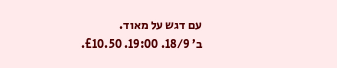עם דגש על מאוד.
ב’ 18/9. 19:00. £10.50.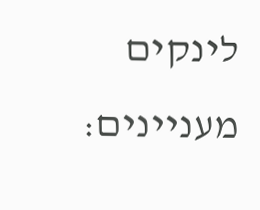לינקים מעניינים: